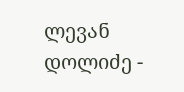ლევან დოლიძე -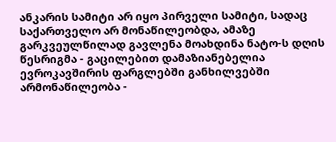ანკარის სამიტი არ იყო პირველი სამიტი, სადაც საქართველო არ მონაწილეობდა, ამაზე გარკვეულწილად გავლენა მოახდინა ნატო-ს დღის წესრიგმა - გაცილებით დამაზიანებელია ევროკავშირის ფარგლებში განხილვებში არმონაწილეობა -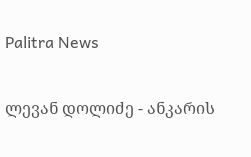Palitra News

ლევან დოლიძე - ანკარის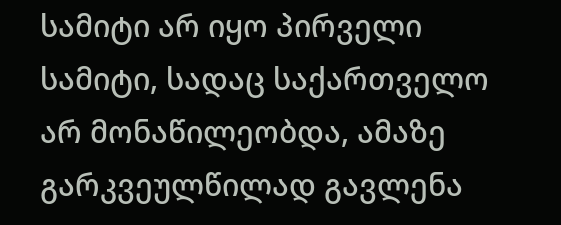სამიტი არ იყო პირველი სამიტი, სადაც საქართველო არ მონაწილეობდა, ამაზე გარკვეულწილად გავლენა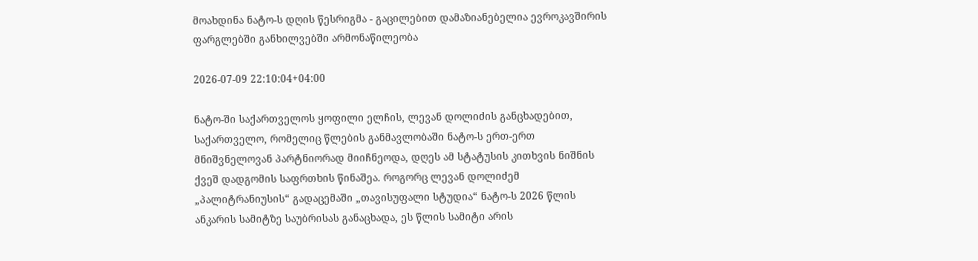მოახდინა ნატო-ს დღის წესრიგმა - გაცილებით დამაზიანებელია ევროკავშირის ფარგლებში განხილვებში არმონაწილეობა

2026-07-09 22:10:04+04:00

ნატო-ში საქართველოს ყოფილი ელჩის, ლევან დოლიძის განცხადებით, საქართველო, რომელიც წლების განმავლობაში ნატო-ს ერთ-ერთ მნიშვნელოვან პარტნიორად მიიჩნეოდა, დღეს ამ სტატუსის კითხვის ნიშნის ქვეშ დადგომის საფრთხის წინაშეა. როგორც ლევან დოლიძემ „პალიტრანიუსის“ გადაცემაში „თავისუფალი სტუდია“ ნატო-ს 2026 წლის ანკარის სამიტზე საუბრისას განაცხადა, ეს წლის სამიტი არის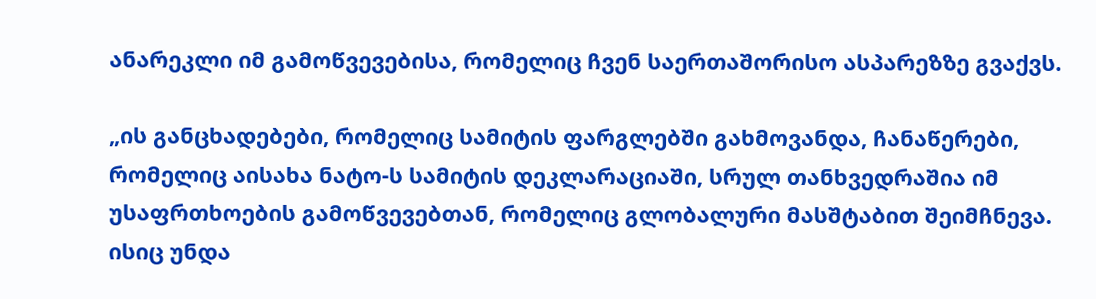ანარეკლი იმ გამოწვევებისა, რომელიც ჩვენ საერთაშორისო ასპარეზზე გვაქვს.

„ის განცხადებები, რომელიც სამიტის ფარგლებში გახმოვანდა, ჩანაწერები, რომელიც აისახა ნატო-ს სამიტის დეკლარაციაში, სრულ თანხვედრაშია იმ უსაფრთხოების გამოწვევებთან, რომელიც გლობალური მასშტაბით შეიმჩნევა. ისიც უნდა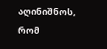აღინიშნოს, რომ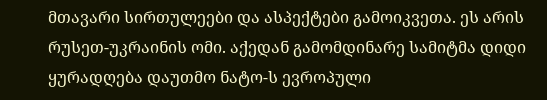მთავარი სირთულეები და ასპექტები გამოიკვეთა. ეს არის რუსეთ-უკრაინის ომი. აქედან გამომდინარე სამიტმა დიდი ყურადღება დაუთმო ნატო-ს ევროპული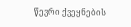წევრი ქვეყნების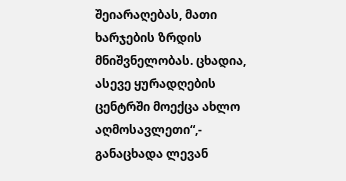შეიარაღებას, მათი ხარჯების ზრდის მნიშვნელობას. ცხადია, ასევე ყურადღების ცენტრში მოექცა ახლო აღმოსავლეთი“,- განაცხადა ლევან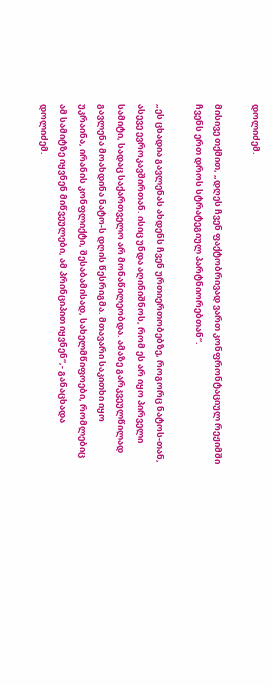დოლიძემ.

მისივე თქმით, „დღეს ჩვენ ფაქტობრივად ვართ კონფრონტაციულ რეჟიმში ჩვენს ერთ დროს სტრატეგიულ პარტნიორებთან“.

„ეს ცხადია გავლენას ახდენს ჩვენ ურთიერთობებზე, როგორც ნატოს-თან, ასევე ევროკავშირთან. ისიც უნდა აღინიშნოს, რომ ეს არ იყო პირველი სამიტი, სადაც საქართველო არ მონაწილეობდა. ამაზე გარკვეულწილად გავლენა მოახდინა ნატო-ს დღის წესრიგმა. მთავარი საკითხი იყო უკრაინა, ირანის კონფლიქტი, შესაბამისად, სახელმწიფოები, რომლებიც ამ სამიტზე იყვნენ მიწვეულები, ამ პრინციპით იყვნენ“,- განაცხადა დოლიძემ.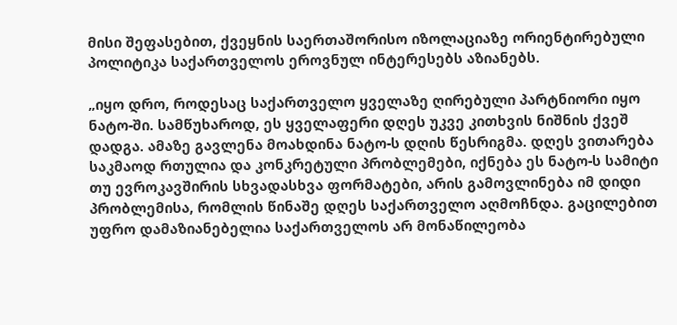მისი შეფასებით, ქვეყნის საერთაშორისო იზოლაციაზე ორიენტირებული პოლიტიკა საქართველოს ეროვნულ ინტერესებს აზიანებს.

„იყო დრო, როდესაც საქართველო ყველაზე ღირებული პარტნიორი იყო ნატო-ში. სამწუხაროდ, ეს ყველაფერი დღეს უკვე კითხვის ნიშნის ქვეშ დადგა. ამაზე გავლენა მოახდინა ნატო-ს დღის წესრიგმა. დღეს ვითარება საკმაოდ რთულია და კონკრეტული პრობლემები, იქნება ეს ნატო-ს სამიტი თუ ევროკავშირის სხვადასხვა ფორმატები, არის გამოვლინება იმ დიდი პრობლემისა, რომლის წინაშე დღეს საქართველო აღმოჩნდა. გაცილებით უფრო დამაზიანებელია საქართველოს არ მონაწილეობა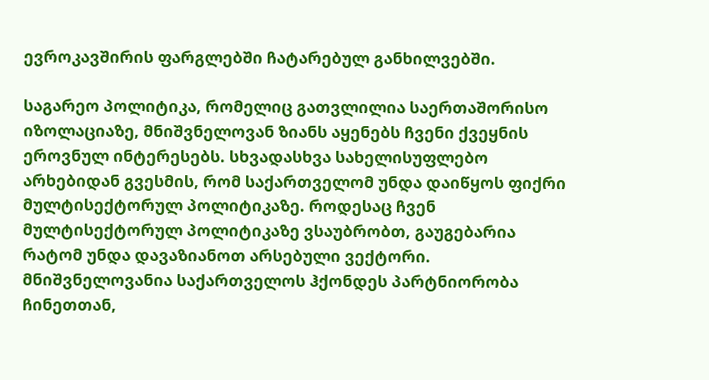ევროკავშირის ფარგლებში ჩატარებულ განხილვებში.

საგარეო პოლიტიკა, რომელიც გათვლილია საერთაშორისო იზოლაციაზე, მნიშვნელოვან ზიანს აყენებს ჩვენი ქვეყნის ეროვნულ ინტერესებს. სხვადასხვა სახელისუფლებო არხებიდან გვესმის, რომ საქართველომ უნდა დაიწყოს ფიქრი მულტისექტორულ პოლიტიკაზე. როდესაც ჩვენ მულტისექტორულ პოლიტიკაზე ვსაუბრობთ, გაუგებარია რატომ უნდა დავაზიანოთ არსებული ვექტორი. მნიშვნელოვანია საქართველოს ჰქონდეს პარტნიორობა ჩინეთთან,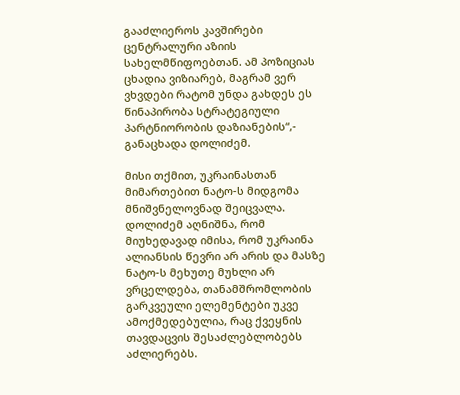გააძლიეროს კავშირები ცენტრალური აზიის სახელმწიფოებთან. ამ პოზიციას ცხადია ვიზიარებ, მაგრამ ვერ ვხვდები რატომ უნდა გახდეს ეს წინაპირობა სტრატეგიული პარტნიორობის დაზიანების“,- განაცხადა დოლიძემ.

მისი თქმით, უკრაინასთან მიმართებით ნატო-ს მიდგომა მნიშვნელოვნად შეიცვალა. დოლიძემ აღნიშნა, რომ მიუხედავად იმისა, რომ უკრაინა ალიანსის წევრი არ არის და მასზე ნატო-ს მეხუთე მუხლი არ ვრცელდება, თანამშრომლობის გარკვეული ელემენტები უკვე ამოქმედებულია, რაც ქვეყნის თავდაცვის შესაძლებლობებს აძლიერებს.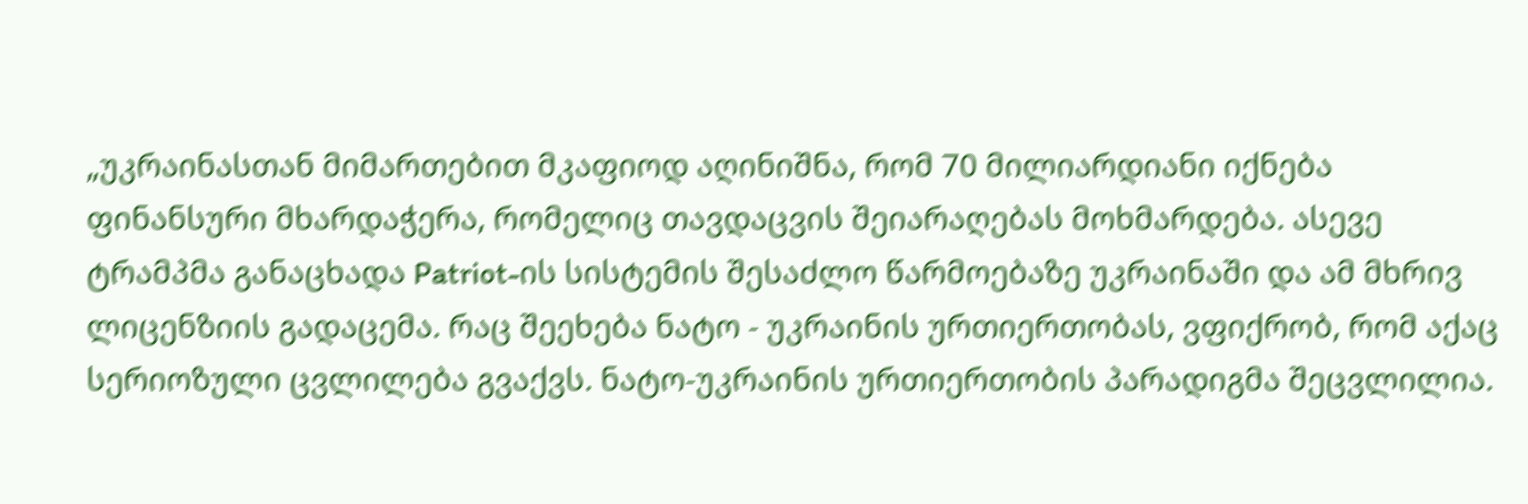„უკრაინასთან მიმართებით მკაფიოდ აღინიშნა, რომ 70 მილიარდიანი იქნება ფინანსური მხარდაჭერა, რომელიც თავდაცვის შეიარაღებას მოხმარდება. ასევე ტრამპმა განაცხადა Patriot-ის სისტემის შესაძლო წარმოებაზე უკრაინაში და ამ მხრივ ლიცენზიის გადაცემა. რაც შეეხება ნატო - უკრაინის ურთიერთობას, ვფიქრობ, რომ აქაც სერიოზული ცვლილება გვაქვს. ნატო-უკრაინის ურთიერთობის პარადიგმა შეცვლილია.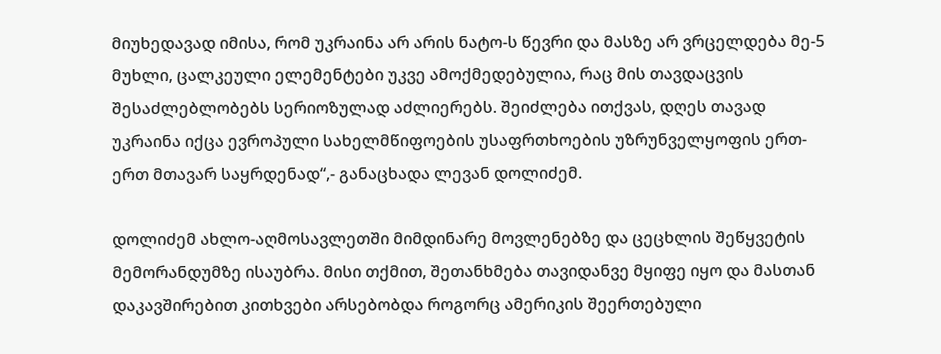მიუხედავად იმისა, რომ უკრაინა არ არის ნატო-ს წევრი და მასზე არ ვრცელდება მე-5 მუხლი, ცალკეული ელემენტები უკვე ამოქმედებულია, რაც მის თავდაცვის შესაძლებლობებს სერიოზულად აძლიერებს. შეიძლება ითქვას, დღეს თავად უკრაინა იქცა ევროპული სახელმწიფოების უსაფრთხოების უზრუნველყოფის ერთ-ერთ მთავარ საყრდენად“,- განაცხადა ლევან დოლიძემ.

დოლიძემ ახლო-აღმოსავლეთში მიმდინარე მოვლენებზე და ცეცხლის შეწყვეტის მემორანდუმზე ისაუბრა. მისი თქმით, შეთანხმება თავიდანვე მყიფე იყო და მასთან დაკავშირებით კითხვები არსებობდა როგორც ამერიკის შეერთებული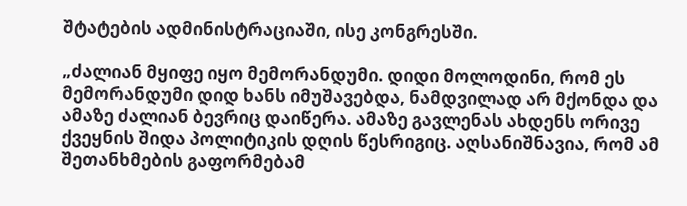შტატების ადმინისტრაციაში, ისე კონგრესში.

„ძალიან მყიფე იყო მემორანდუმი. დიდი მოლოდინი, რომ ეს მემორანდუმი დიდ ხანს იმუშავებდა, ნამდვილად არ მქონდა და ამაზე ძალიან ბევრიც დაიწერა. ამაზე გავლენას ახდენს ორივე ქვეყნის შიდა პოლიტიკის დღის წესრიგიც. აღსანიშნავია, რომ ამ შეთანხმების გაფორმებამ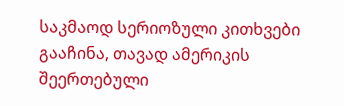საკმაოდ სერიოზული კითხვები გააჩინა, თავად ამერიკის შეერთებული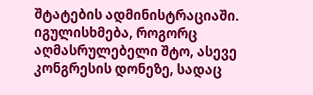შტატების ადმინისტრაციაში. იგულისხმება, როგორც აღმასრულებელი შტო, ასევე კონგრესის დონეზე, სადაც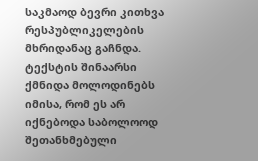საკმაოდ ბევრი კითხვა რესპუბლიკელების მხრიდანაც გაჩნდა. ტექსტის შინაარსი ქმნიდა მოლოდინებს იმისა, რომ ეს არ იქნებოდა საბოლოოდ შეთანხმებული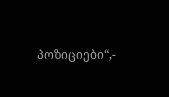პოზიციები“,-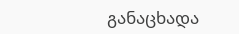განაცხადა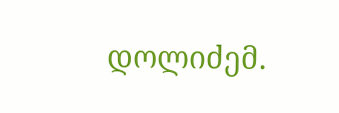დოლიძემ.